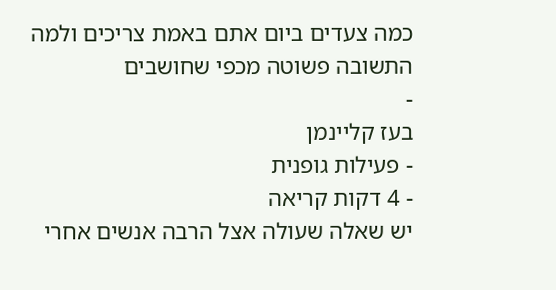כמה צעדים ביום אתם באמת צריכים ולמה התשובה פשוטה מכפי שחושבים
-
בעז קליינמן
- פעילות גופנית
- 4 דקות קריאה
יש שאלה שעולה אצל הרבה אנשים אחרי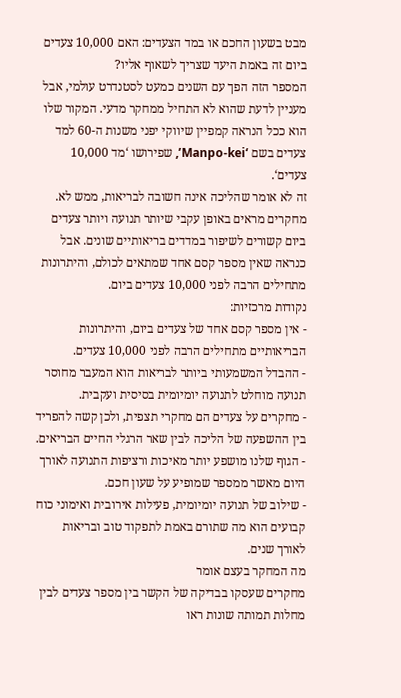מבט בשעון החכם או במד הצעדים: האם 10,000 צעדים ביום זה באמת היעד שצריך לשאוף אליו?
המספר הזה הפך עם השנים כמעט לסטנדרט עולמי, אבל מעניין לדעת שהוא לא התחיל ממחקר מדעי. המקור שלו הוא ככל הנראה קמפיין שיווקי יפני משנות ה-60 למד צעדים בשם ‘Manpo-kei’, שפירושו ‘מד 10,000 צעדים‘.
זה לא אומר שהליכה אינה חשובה לבריאות, ממש לא. מחקרים מראים באופן עקבי שיותר תנועה ויותר צעדים ביום קשורים לשיפור במדדים בריאותיים שונים. אבל כנראה שאין מספר קסם אחד שמתאים לכולם, והיתרונות מתחילים הרבה לפני 10,000 צעדים ביום.
נקודות מרכזיות:
- אין מספר קסם אחד של צעדים ביום, והיתרונות הבריאותיים מתחילים הרבה לפני 10,000 צעדים.
- ההבדל המשמעותי ביותר לבריאות הוא המעבר מחוסר תנועה מוחלט לתנועה יומיומית בסיסית ועקבית.
- מחקרים על צעדים הם מחקרי תצפית, ולכן קשה להפריד בין ההשפעה של הליכה לבין שאר הרגלי החיים הבריאים.
- הגוף שלנו מושפע יותר מאיכות ורציפות התנועה לאורך היום מאשר ממספר שמופיע על שעון חכם.
- שילוב של תנועה יומיומית, פעילות אירובית ואימוני כוח קבועים הוא מה שתורם באמת לתפקוד טוב ובריאות לאורך שנים.
מה המחקר בעצם אומר
מחקרים שעסקו בבדיקה של הקשר בין מספר צעדים לבין מחלות תמותה שונות ראו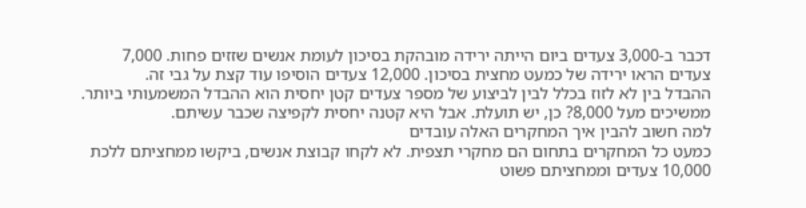דכבר ב-3,000 צעדים ביום הייתה ירידה מובהקת בסיכון לעומת אנשים שזזים פחות. 7,000 צעדים הראו ירידה של כמעט מחצית בסיכון. 12,000 צעדים הוסיפו עוד קצת על גבי זה.
ההבדל בין לא לזוז בכלל לבין לביצוע של מספר צעדים קטן יחסית הוא ההבדל המשמעותי ביותר. ממשיכים מעל 8,000? כן, יש תועלת. אבל היא קטנה יחסית לקפיצה שכבר עשיתם.
למה חשוב להבין איך המחקרים האלה עובדים
כמעט כל המחקרים בתחום הם מחקרי תצפית. לא לקחו קבוצת אנשים, ביקשו ממחציתם ללכת 10,000 צעדים וממחציתם פשוט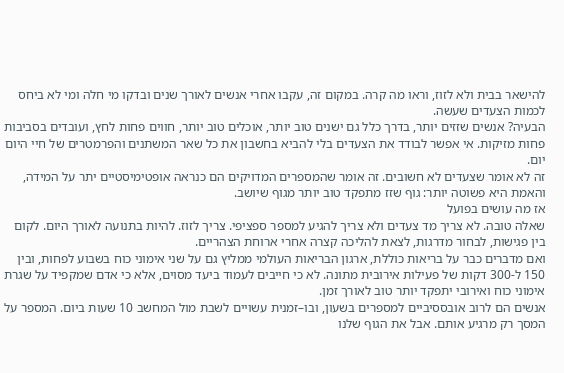להישאר בבית ולא לזוז, וראו מה קרה. במקום זה, עקבו אחרי אנשים לאורך שנים ובדקו מי חלה ומי לא ביחס לכמות הצעדים שעשה.
הבעיה? אנשים שזזים יותר, בדרך כלל גם ישנים טוב יותר, אוכלים טוב יותר, חווים פחות לחץ, ועובדים בסביבות פחות מזיקות. אי אפשר לבודד את הצעדים בלי להביא בחשבון את כל שאר המשתנים והפרמטרים של חיי היום יום.
זה לא אומר שצעדים לא חשובים. זה אומר שהמספרים המדויקים הם כנראה אופטימיסטיים יתר על המידה, והאמת היא פשוטה יותר: גוף שזז מתפקד טוב יותר מגוף שיושב.
אז מה עושים בפועל
שאלה טובה. לא צריך מד צעדים ולא צריך להגיע למספר ספציפי. צריך לזוז. להיות בתנועה לאורך היום. לקום בין פגישות, לבחור מדרגות, לצאת להליכה קצרה אחרי ארוחת הצהריים.
ואם מדברים כבר על בריאות כוללת, ארגון הבריאות העולמי ממליץ גם על שני אימוני כוח בשבוע לפחות, ובין 150 ל-300 דקות של פעילות אירובית מתונה. לא כי חייבים לעמוד ביעד מסוים, אלא כי אדם שמקפיד על שגרת אימוני כוח ואירובי יתפקד יותר טוב לאורך זמן.
אנשים הם לרוב אובססיביים למספרים בשעון, ובו–זמנית עשויים לשבת מול המחשב 10 שעות ביום. המספר על המסך רק מרגיע אותם. אבל את הגוף שלנו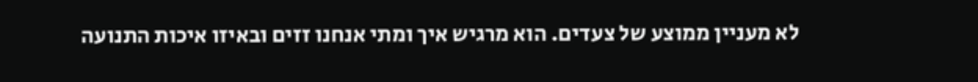לא מעניין ממוצע של צעדים. הוא מרגיש איך ומתי אנחנו זזים ובאיזו איכות התנועה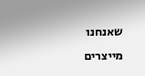שאנחנו מייצרים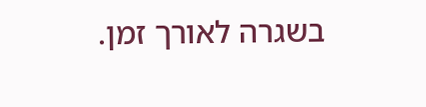בשגרה לאורך זמן.